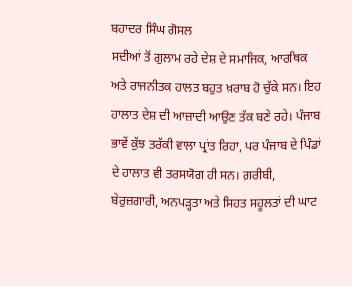ਬਹਾਦਰ ਸਿੰਘ ਗੋਸਲ
ਸਦੀਆਂ ਤੋਂ ਗੁਲਾਮ ਰਹੇ ਦੇਸ਼ ਦੇ ਸਮਾਜਿਕ, ਆਰਥਿਕ ਅਤੇ ਰਾਜਨੀਤਕ ਹਾਲਤ ਬਹੁਤ ਖ਼ਰਾਬ ਹੋ ਚੁੱਕੇ ਸਨ। ਇਹ ਹਾਲਾਤ ਦੇਸ਼ ਦੀ ਆਜ਼ਾਦੀ ਆਉਣ ਤੱਕ ਬਣੇ ਰਹੇ। ਪੰਜਾਬ ਭਾਵੇਂ ਕੁੱਝ ਤਰੱਕੀ ਵਾਲਾ ਪ੍ਰਾਂਤ ਰਿਹਾ, ਪਰ ਪੰਜਾਬ ਦੇ ਪਿੰਡਾਂ ਦੇ ਹਾਲਾਤ ਵੀ ਤਰਸਯੋਗ ਹੀ ਸਨ। ਗ਼ਰੀਬੀ, ਬੇਰੁਜ਼ਗਾਰੀ, ਅਨਪੜ੍ਹਤਾ ਅਤੇ ਸਿਹਤ ਸਹੂਲਤਾਂ ਦੀ ਘਾਟ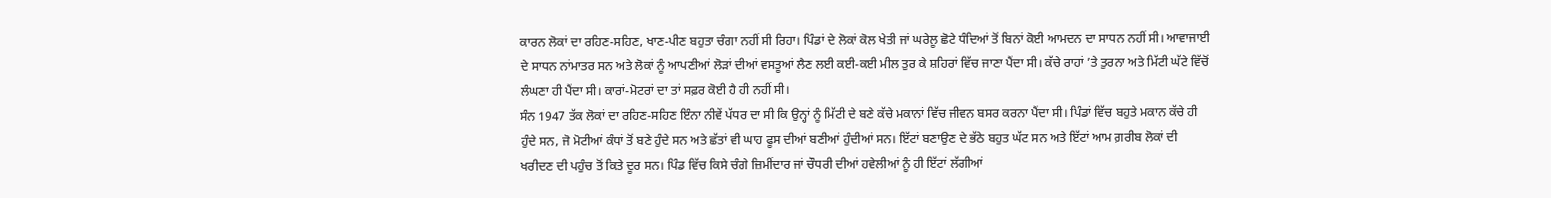ਕਾਰਨ ਲੋਕਾਂ ਦਾ ਰਹਿਣ-ਸਹਿਣ, ਖਾਣ-ਪੀਣ ਬਹੁਤਾ ਚੰਗਾ ਨਹੀਂ ਸੀ ਰਿਹਾ। ਪਿੰਡਾਂ ਦੇ ਲੋਕਾਂ ਕੋਲ ਖੇਤੀ ਜਾਂ ਘਰੇਲੂ ਛੋਟੇ ਧੰਦਿਆਂ ਤੋਂ ਬਿਨਾਂ ਕੋਈ ਆਮਦਨ ਦਾ ਸਾਧਨ ਨਹੀਂ ਸੀ। ਆਵਾਜਾਈ ਦੇ ਸਾਧਨ ਨਾਂਮਾਤਰ ਸਨ ਅਤੇ ਲੋਕਾਂ ਨੂੰ ਆਪਣੀਆਂ ਲੋੜਾਂ ਦੀਆਂ ਵਸਤੂਆਂ ਲੈਣ ਲਈ ਕਈ-ਕਈ ਮੀਲ ਤੁਰ ਕੇ ਸ਼ਹਿਰਾਂ ਵਿੱਚ ਜਾਣਾ ਪੈਂਦਾ ਸੀ। ਕੱਚੇ ਰਾਹਾਂ ’ਤੇ ਤੁਰਨਾ ਅਤੇ ਮਿੱਟੀ ਘੱਟੇ ਵਿੱਚੋਂ ਲੰਘਣਾ ਹੀ ਪੈਂਦਾ ਸੀ। ਕਾਰਾਂ-ਮੋਟਰਾਂ ਦਾ ਤਾਂ ਸਫ਼ਰ ਕੋਈ ਹੈ ਹੀ ਨਹੀਂ ਸੀ।
ਸੰਨ 1947 ਤੱਕ ਲੋਕਾਂ ਦਾ ਰਹਿਣ-ਸਹਿਣ ਇੰਨਾ ਨੀਵੇਂ ਪੱਧਰ ਦਾ ਸੀ ਕਿ ਉਨ੍ਹਾਂ ਨੂੰ ਮਿੱਟੀ ਦੇ ਬਣੇ ਕੱਚੇ ਮਕਾਨਾਂ ਵਿੱਚ ਜੀਵਨ ਬਸਰ ਕਰਨਾ ਪੈਂਦਾ ਸੀ। ਪਿੰਡਾਂ ਵਿੱਚ ਬਹੁਤੇ ਮਕਾਨ ਕੱਚੇ ਹੀ ਹੁੰਦੇ ਸਨ, ਜੋ ਮੋਟੀਆਂ ਕੰਧਾਂ ਤੋਂ ਬਣੇ ਹੁੰਦੇ ਸਨ ਅਤੇ ਛੱਤਾਂ ਵੀ ਘਾਹ ਫੂਸ ਦੀਆਂ ਬਣੀਆਂ ਹੁੰਦੀਆਂ ਸਨ। ਇੱਟਾਂ ਬਣਾਉਣ ਦੇ ਭੱਠੇ ਬਹੁਤ ਘੱਟ ਸਨ ਅਤੇ ਇੱਟਾਂ ਆਮ ਗ਼ਰੀਬ ਲੋਕਾਂ ਦੀ ਖਰੀਦਣ ਦੀ ਪਹੁੰਚ ਤੋਂ ਕਿਤੇ ਦੂਰ ਸਨ। ਪਿੰਡ ਵਿੱਚ ਕਿਸੇ ਚੰਗੇ ਜ਼ਿਮੀਂਦਾਰ ਜਾਂ ਚੌਧਰੀ ਦੀਆਂ ਹਵੇਲੀਆਂ ਨੂੰ ਹੀ ਇੱਟਾਂ ਲੱਗੀਆਂ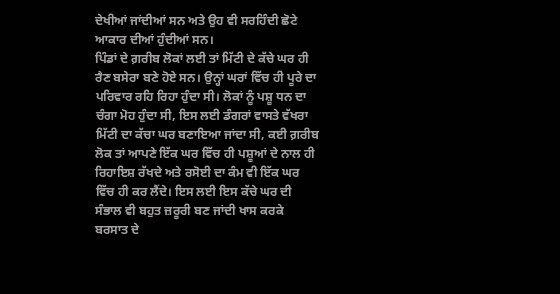ਦੇਖੀਆਂ ਜਾਂਦੀਆਂ ਸਨ ਅਤੇ ਉਹ ਵੀ ਸਰਹਿੰਦੀ ਛੋਟੇ ਆਕਾਰ ਦੀਆਂ ਹੁੰਦੀਆਂ ਸਨ।
ਪਿੰਡਾਂ ਦੇ ਗ਼ਰੀਬ ਲੋਕਾਂ ਲਈ ਤਾਂ ਮਿੱਟੀ ਦੇ ਕੱਚੇ ਘਰ ਹੀ ਰੈਣ ਬਸੇਰਾ ਬਣੇ ਹੋਏ ਸਨ। ਉਨ੍ਹਾਂ ਘਰਾਂ ਵਿੱਚ ਹੀ ਪੂਰੇ ਦਾ ਪਰਿਵਾਰ ਰਹਿ ਰਿਹਾ ਹੁੰਦਾ ਸੀ। ਲੋਕਾਂ ਨੂੰ ਪਸ਼ੂ ਧਨ ਦਾ ਚੰਗਾ ਮੋਹ ਹੁੰਦਾ ਸੀ, ਇਸ ਲਈ ਡੰਗਰਾਂ ਵਾਸਤੇ ਵੱਖਰਾ ਮਿੱਟੀ ਦਾ ਕੱਚਾ ਘਰ ਬਣਾਇਆ ਜਾਂਦਾ ਸੀ, ਕਈ ਗ਼ਰੀਬ ਲੋਕ ਤਾਂ ਆਪਣੇ ਇੱਕ ਘਰ ਵਿੱਚ ਹੀ ਪਸ਼ੂਆਂ ਦੇ ਨਾਲ ਹੀ ਰਿਹਾਇਸ਼ ਰੱਖਦੇ ਅਤੇ ਰਸੋਈ ਦਾ ਕੰਮ ਵੀ ਇੱਕ ਘਰ ਵਿੱਚ ਹੀ ਕਰ ਲੈਂਦੇ। ਇਸ ਲਈ ਇਸ ਕੱਚੇ ਘਰ ਦੀ ਸੰਭਾਲ ਵੀ ਬਹੁਤ ਜ਼ਰੂਰੀ ਬਣ ਜਾਂਦੀ ਖਾਸ ਕਰਕੇ ਬਰਸਾਤ ਦੇ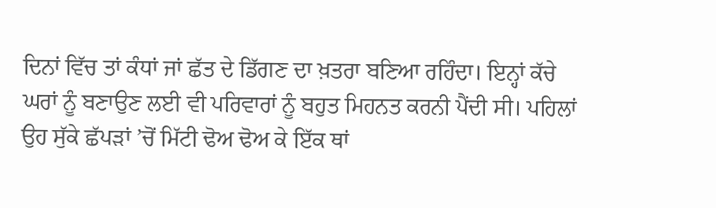ਦਿਨਾਂ ਵਿੱਚ ਤਾਂ ਕੰਧਾਂ ਜਾਂ ਛੱਤ ਦੇ ਡਿੱਗਣ ਦਾ ਖ਼ਤਰਾ ਬਣਿਆ ਰਹਿੰਦਾ। ਇਨ੍ਹਾਂ ਕੱਚੇ ਘਰਾਂ ਨੂੰ ਬਣਾਉਣ ਲਈ ਵੀ ਪਰਿਵਾਰਾਂ ਨੂੰ ਬਹੁਤ ਮਿਹਨਤ ਕਰਨੀ ਪੈਂਦੀ ਸੀ। ਪਹਿਲਾਂ ਉਹ ਸੁੱਕੇ ਛੱਪੜਾਂ ’ਚੋਂ ਮਿੱਟੀ ਢੋਅ ਢੋਅ ਕੇ ਇੱਕ ਥਾਂ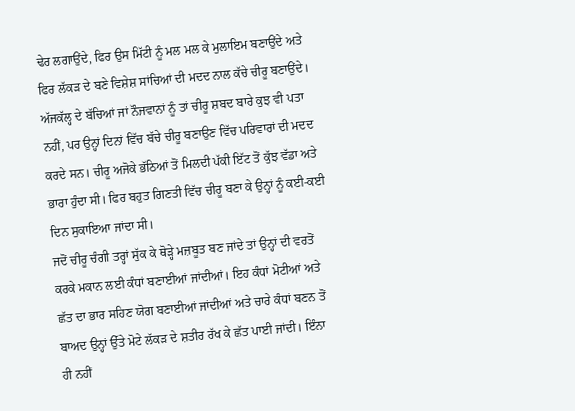ਢੇਰ ਲਗਾਉਂਦੇ, ਫਿਰ ਉਸ ਮਿੱਟੀ ਨੂੰ ਮਲ ਮਲ ਕੇ ਮੁਲਾਇਮ ਬਣਾਉਂਦੇ ਅਤੇ ਫਿਰ ਲੱਕੜ ਦੇ ਬਣੇ ਵਿਸ਼ੇਸ਼ ਸਾਂਚਿਆਂ ਦੀ ਮਦਦ ਨਾਲ ਕੱਚੇ ਚੀਰੂ ਬਣਾਉਂਦੇ। ਅੱਜਕੱਲ੍ਹ ਦੇ ਬੱਚਿਆਂ ਜਾਂ ਨੌਜਵਾਨਾਂ ਨੂੰ ਤਾਂ ਚੀਰੂ ਸ਼ਬਦ ਬਾਰੇ ਕੁਝ ਵੀ ਪਤਾ ਨਹੀਂ, ਪਰ ਉਨ੍ਹਾਂ ਦਿਨਾਂ ਵਿੱਚ ਬੱਚੇ ਚੀਰੂ ਬਣਾਉਣ ਵਿੱਚ ਪਰਿਵਾਰਾਂ ਦੀ ਮਦਦ ਕਰਦੇ ਸਨ। ਚੀਰੂ ਅਜੋਕੇ ਭੱਠਿਆਂ ਤੋਂ ਮਿਲਦੀ ਪੱਕੀ ਇੱਟ ਤੋਂ ਕੁੱਝ ਵੱਡਾ ਅਤੇ ਭਾਰਾ ਹੁੰਦਾ ਸੀ। ਫਿਰ ਬਹੁਤ ਗਿਣਤੀ ਵਿੱਚ ਚੀਰੂ ਬਣਾ ਕੇ ਉਨ੍ਹਾਂ ਨੂੰ ਕਈ-ਕਈ ਦਿਨ ਸੁਕਾਇਆ ਜਾਂਦਾ ਸੀ।
ਜਦੋਂ ਚੀਰੂ ਚੰਗੀ ਤਰ੍ਹਾਂ ਸੁੱਕ ਕੇ ਥੋੜ੍ਹੇ ਮਜ਼ਬੂਤ ਬਣ ਜਾਂਦੇ ਤਾਂ ਉਨ੍ਹਾਂ ਦੀ ਵਰਤੋਂ ਕਰਕੇ ਮਕਾਨ ਲਈ ਕੰਧਾਂ ਬਣਾਈਆਂ ਜਾਂਦੀਆਂ। ਇਹ ਕੰਧਾਂ ਮੋਟੀਆਂ ਅਤੇ ਛੱਤ ਦਾ ਭਾਰ ਸਹਿਣ ਯੋਗ ਬਣਾਈਆਂ ਜਾਂਦੀਆਂ ਅਤੇ ਚਾਰੇ ਕੰਧਾਂ ਬਣਨ ਤੋਂ ਬਾਅਦ ਉਨ੍ਹਾਂ ਉੱਤੇ ਮੋਟੇ ਲੱਕੜ ਦੇ ਸ਼ਤੀਰ ਰੱਖ ਕੇ ਛੱਤ ਪਾਈ ਜਾਂਦੀ। ਇੰਨਾ ਹੀ ਨਹੀਂ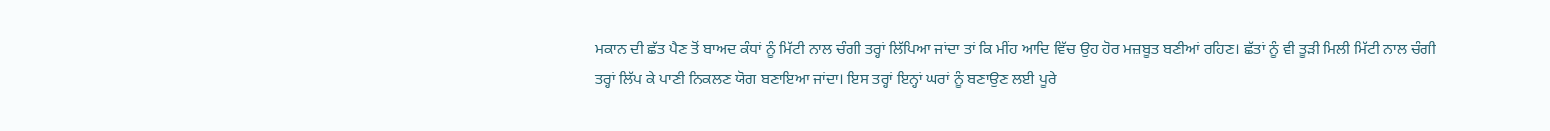ਮਕਾਨ ਦੀ ਛੱਤ ਪੈਣ ਤੋਂ ਬਾਅਦ ਕੰਧਾਂ ਨੂੰ ਮਿੱਟੀ ਨਾਲ ਚੰਗੀ ਤਰ੍ਹਾਂ ਲਿੱਪਿਆ ਜਾਂਦਾ ਤਾਂ ਕਿ ਮੀਂਹ ਆਦਿ ਵਿੱਚ ਉਹ ਹੋਰ ਮਜ਼ਬੂਤ ਬਣੀਆਂ ਰਹਿਣ। ਛੱਤਾਂ ਨੂੰ ਵੀ ਤੂੜੀ ਮਿਲੀ ਮਿੱਟੀ ਨਾਲ ਚੰਗੀ ਤਰ੍ਹਾਂ ਲਿੱਪ ਕੇ ਪਾਣੀ ਨਿਕਲਣ ਯੋਗ ਬਣਾਇਆ ਜਾਂਦਾ। ਇਸ ਤਰ੍ਹਾਂ ਇਨ੍ਹਾਂ ਘਰਾਂ ਨੂੰ ਬਣਾਉਣ ਲਈ ਪੂਰੇ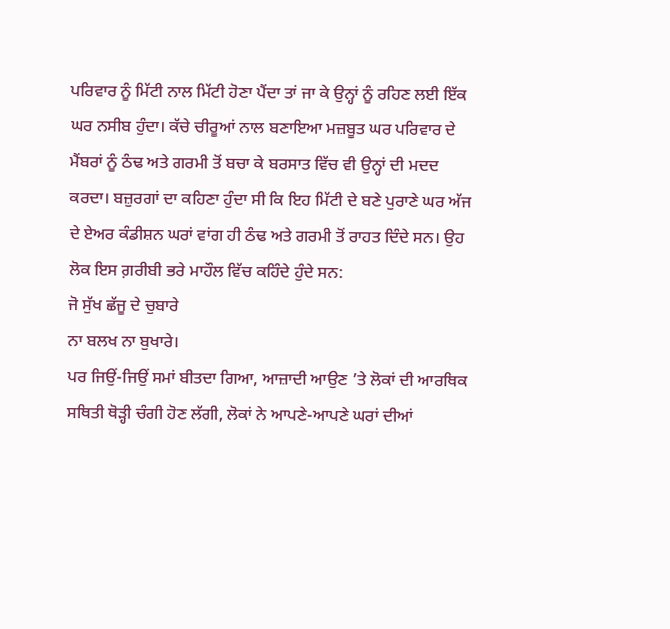ਪਰਿਵਾਰ ਨੂੰ ਮਿੱਟੀ ਨਾਲ ਮਿੱਟੀ ਹੋਣਾ ਪੈਂਦਾ ਤਾਂ ਜਾ ਕੇ ਉਨ੍ਹਾਂ ਨੂੰ ਰਹਿਣ ਲਈ ਇੱਕ ਘਰ ਨਸੀਬ ਹੁੰਦਾ। ਕੱਚੇ ਚੀਰੂਆਂ ਨਾਲ ਬਣਾਇਆ ਮਜ਼ਬੂਤ ਘਰ ਪਰਿਵਾਰ ਦੇ ਮੈਂਬਰਾਂ ਨੂੰ ਠੰਢ ਅਤੇ ਗਰਮੀ ਤੋਂ ਬਚਾ ਕੇ ਬਰਸਾਤ ਵਿੱਚ ਵੀ ਉਨ੍ਹਾਂ ਦੀ ਮਦਦ ਕਰਦਾ। ਬਜ਼ੁਰਗਾਂ ਦਾ ਕਹਿਣਾ ਹੁੰਦਾ ਸੀ ਕਿ ਇਹ ਮਿੱਟੀ ਦੇ ਬਣੇ ਪੁਰਾਣੇ ਘਰ ਅੱਜ ਦੇ ਏਅਰ ਕੰਡੀਸ਼ਨ ਘਰਾਂ ਵਾਂਗ ਹੀ ਠੰਢ ਅਤੇ ਗਰਮੀ ਤੋਂ ਰਾਹਤ ਦਿੰਦੇ ਸਨ। ਉਹ ਲੋਕ ਇਸ ਗ਼ਰੀਬੀ ਭਰੇ ਮਾਹੌਲ ਵਿੱਚ ਕਹਿੰਦੇ ਹੁੰਦੇ ਸਨ:
ਜੋ ਸੁੱਖ ਛੱਜੂ ਦੇ ਚੁਬਾਰੇ
ਨਾ ਬਲਖ ਨਾ ਬੁਖਾਰੇ।
ਪਰ ਜਿਉਂ-ਜਿਉਂ ਸਮਾਂ ਬੀਤਦਾ ਗਿਆ, ਆਜ਼ਾਦੀ ਆਉਣ ’ਤੇ ਲੋਕਾਂ ਦੀ ਆਰਥਿਕ ਸਥਿਤੀ ਥੋੜ੍ਹੀ ਚੰਗੀ ਹੋਣ ਲੱਗੀ, ਲੋਕਾਂ ਨੇ ਆਪਣੇ-ਆਪਣੇ ਘਰਾਂ ਦੀਆਂ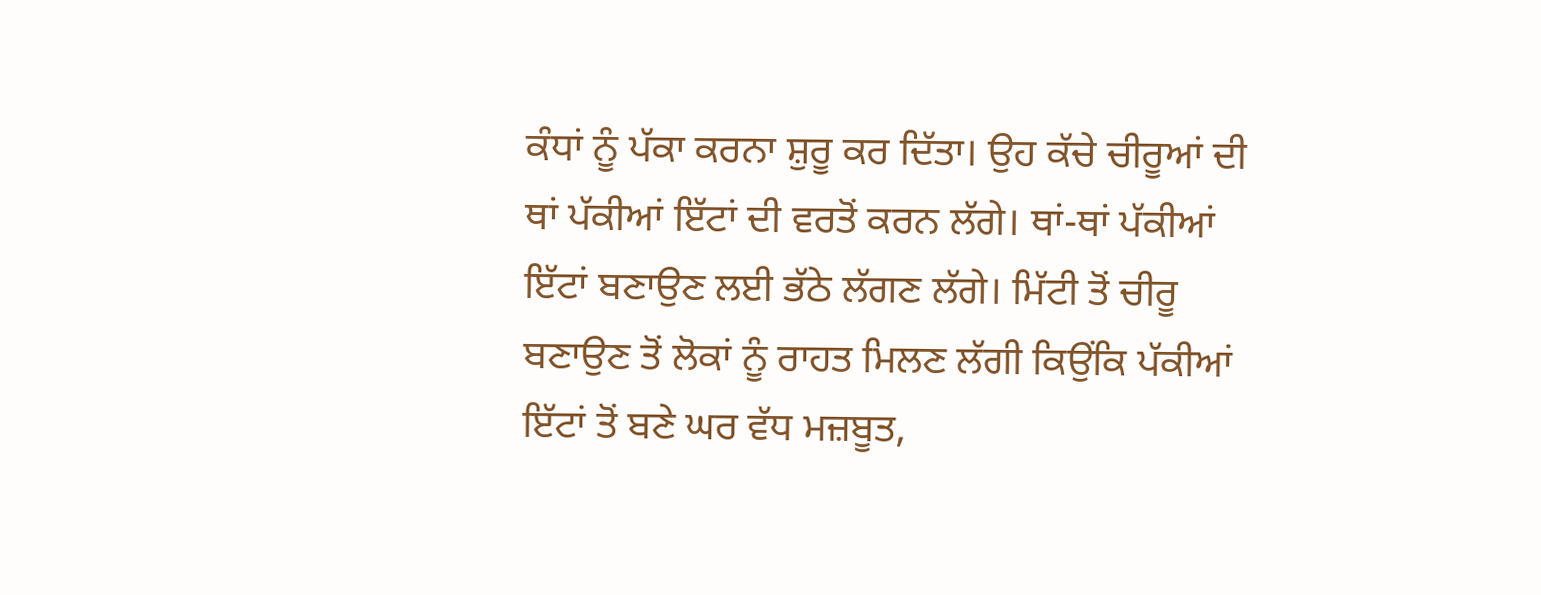ਕੰਧਾਂ ਨੂੰ ਪੱਕਾ ਕਰਨਾ ਸ਼ੁਰੂ ਕਰ ਦਿੱਤਾ। ਉਹ ਕੱਚੇ ਚੀਰੂਆਂ ਦੀ ਥਾਂ ਪੱਕੀਆਂ ਇੱਟਾਂ ਦੀ ਵਰਤੋਂ ਕਰਨ ਲੱਗੇ। ਥਾਂ-ਥਾਂ ਪੱਕੀਆਂ ਇੱਟਾਂ ਬਣਾਉਣ ਲਈ ਭੱਠੇ ਲੱਗਣ ਲੱਗੇ। ਮਿੱਟੀ ਤੋਂ ਚੀਰੂ ਬਣਾਉਣ ਤੋਂ ਲੋਕਾਂ ਨੂੰ ਰਾਹਤ ਮਿਲਣ ਲੱਗੀ ਕਿਉਂਕਿ ਪੱਕੀਆਂ ਇੱਟਾਂ ਤੋਂ ਬਣੇ ਘਰ ਵੱਧ ਮਜ਼ਬੂਤ,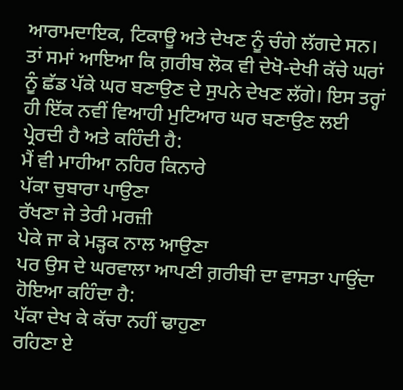ਆਰਾਮਦਾਇਕ, ਟਿਕਾਊ ਅਤੇ ਦੇਖਣ ਨੂੰ ਚੰਗੇ ਲੱਗਦੇ ਸਨ। ਤਾਂ ਸਮਾਂ ਆਇਆ ਕਿ ਗ਼ਰੀਬ ਲੋਕ ਵੀ ਦੇਖੋ-ਦੇਖੀ ਕੱਚੇ ਘਰਾਂ ਨੂੰ ਛੱਡ ਪੱਕੇ ਘਰ ਬਣਾਉਣ ਦੇ ਸੁਪਨੇ ਦੇਖਣ ਲੱਗੇ। ਇਸ ਤਰ੍ਹਾਂ ਹੀ ਇੱਕ ਨਵੀਂ ਵਿਆਹੀ ਮੁਟਿਆਰ ਘਰ ਬਣਾਉਣ ਲਈ ਪ੍ਰੇਰਦੀ ਹੈ ਅਤੇ ਕਹਿੰਦੀ ਹੈ:
ਮੈਂ ਵੀ ਮਾਹੀਆ ਨਹਿਰ ਕਿਨਾਰੇ
ਪੱਕਾ ਚੁਬਾਰਾ ਪਾਉਣਾ
ਰੱਖਣਾ ਜੇ ਤੇਰੀ ਮਰਜ਼ੀ
ਪੇਕੇ ਜਾ ਕੇ ਮੜ੍ਹਕ ਨਾਲ ਆਉਣਾ
ਪਰ ਉਸ ਦੇ ਘਰਵਾਲਾ ਆਪਣੀ ਗ਼ਰੀਬੀ ਦਾ ਵਾਸਤਾ ਪਾਉਂਦਾ ਹੋਇਆ ਕਹਿੰਦਾ ਹੈ:
ਪੱਕਾ ਦੇਖ ਕੇ ਕੱਚਾ ਨਹੀਂ ਢਾਹੁਣਾ
ਰਹਿਣਾ ਏ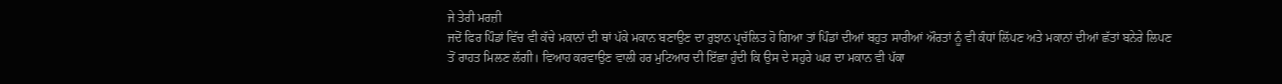ਜੇ ਤੇਰੀ ਮਰਜ਼ੀ
ਜਦੋਂ ਫਿਰ ਪਿੰਡਾਂ ਵਿੱਚ ਵੀ ਕੱਚੇ ਮਕਾਨਾਂ ਦੀ ਥਾਂ ਪੱਕੇ ਮਕਾਨ ਬਣਾਉਣ ਦਾ ਰੁਝਾਨ ਪ੍ਰਚੱਲਿਤ ਹੋ ਗਿਆ ਤਾਂ ਪਿੰਡਾਂ ਦੀਆਂ ਬਹੁਤ ਸਾਰੀਆਂ ਔਰਤਾਂ ਨੂੰ ਵੀ ਕੰਧਾਂ ਲਿੱਪਣ ਅਤੇ ਮਕਾਨਾਂ ਦੀਆਂ ਛੱਤਾਂ ਬਨੇਰੇ ਲਿਪਣ ਤੋਂ ਰਾਹਤ ਮਿਲਣ ਲੱਗੀ। ਵਿਆਹ ਕਰਵਾਉਣ ਵਾਲੀ ਹਰ ਮੁਟਿਆਰ ਦੀ ਇੱਛਾ ਹੁੰਦੀ ਕਿ ਉਸ ਦੇ ਸਹੁਰੇ ਘਰ ਦਾ ਮਕਾਨ ਵੀ ਪੱਕਾ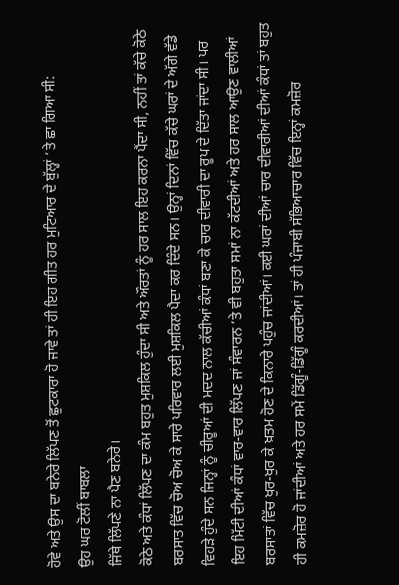ਹੋਵੇ ਅਤੇ ਉਸ ਦਾ ਬਨੇਰੇ ਲਿੱਪਣ ਤੋਂ ਛੁਟਕਾਰਾ ਹੋ ਜਾਵੇ ਤਾਂ ਹੀ ਇਹ ਗੀਤ ਹਰ ਮੁਟਿਆਰ ਦੇ ਬੁੱਲ੍ਹਾਂ ’ਤੇ ਛਾ ਗਿਆ ਸੀ:
ਉਹ ਘਰ ਟੋਲੀਂ ਬਾਬਲਾ
ਜਿੱਥੇ ਲਿੱਪਣੇ ਨਾ ਪੈਣ ਬਨੇਰੇ।
ਕੋਠੇ ਅਤੇ ਕੰਧਾਂ ਲਿੱਪਣ ਦਾ ਕੰਮ ਬਹੁਤ ਮੁਸ਼ਕਿਲ ਹੁੰਦਾ ਸੀ ਅਤੇ ਔਰਤਾਂ ਨੂੰ ਹਰ ਸਾਲ ਇਹ ਕਰਨਾ ਪੈਂਦਾ ਸੀ, ਨਹੀਂ ਤਾਂ ਕੱਚੇ ਕੋਠੇ ਬਰਸਾਤ ਵਿੱਚ ਚੋਅ ਚੋਅ ਕੇ ਸਾਰੇ ਪਰਿਵਾਰ ਲਈ ਮੁਸ਼ਕਿਲ ਪੈਦਾ ਕਰ ਦਿੰਦੇ ਸਨ। ਉਨ੍ਹਾਂ ਦਿਨਾਂ ਵਿੱਚ ਕੱਚੇ ਘਰਾਂ ਦੇ ਅੱਗੇ ਵੱਡੇ ਵਿਹੜੇ ਹੁੰਦੇ ਸਨ ਜਿਨ੍ਹਾਂ ਨੂੰ ਚੀਰੂਆਂ ਦੀ ਮਦਦ ਨਾਲ ਕੱਚੀਆਂ ਕੰਧਾਂ ਬਣਾ ਕੇ ਚਾਰ ਦੀਵਾਰੀ ਦਾ ਰੂਪ ਦੇ ਦਿੱਤਾ ਜਾਂਦਾ ਸੀ। ਪਰ ਇਹ ਮਿੱਟੀ ਦੀਆਂ ਕੰਧਾਂ ਵਾਰ-ਵਾਰ ਲਿੱਪਣ ਜਾਂ ਸੰਵਾਰਨ ’ਤੇ ਵੀ ਬਹੁਤਾ ਸਮਾਂ ਨਾ ਕੱਟਦੀਆਂ ਅਤੇ ਹਰ ਸਾਲ ਆਉਣ ਵਾਲੀਆਂ ਬਰਸਾਤਾਂ ਵਿੱਚ ਖੁਰ-ਖੁਰ ਕੇ ਖ਼ਤਮ ਹੋਣ ਦੇ ਕਿਨਾਰੇ ਪਹੁੰਚ ਜਾਂਦੀਆਂ। ਕਈ ਘਰਾਂ ਦੀਆਂ ਚਾਰ ਦੀਵਾਰੀਆਂ ਦੀਆਂ ਕੰਧਾਂ ਤਾਂ ਬਹੁਤ ਹੀ ਕਮਜ਼ੋਰ ਹੋ ਜਾਂਦੀਆਂ ਅਤੇ ਹਰ ਸਮੇਂ ਡਿੱਗੂੰ-ਡਿੱਗੂੰ ਕਰਦੀਆਂ। ਤਾਂ ਹੀ ਪੰਜਾਬੀ ਸੱਭਿਆਚਾਰ ਵਿੱਚ ਇਨ੍ਹਾਂ ਕਮਜ਼ੋਰ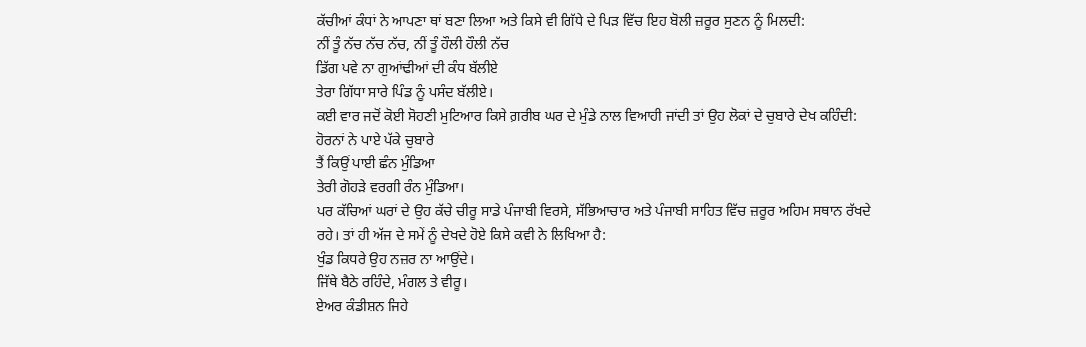ਕੱਚੀਆਂ ਕੰਧਾਂ ਨੇ ਆਪਣਾ ਥਾਂ ਬਣਾ ਲਿਆ ਅਤੇ ਕਿਸੇ ਵੀ ਗਿੱਧੇ ਦੇ ਪਿੜ ਵਿੱਚ ਇਹ ਬੋਲੀ ਜ਼ਰੂਰ ਸੁਣਨ ਨੂੰ ਮਿਲਦੀ:
ਨੀਂ ਤੂੰ ਨੱਚ ਨੱਚ ਨੱਚ, ਨੀਂ ਤੂੰ ਹੌਲੀ ਹੌਲੀ ਨੱਚ
ਡਿੱਗ ਪਵੇ ਨਾ ਗੁਆਂਢੀਆਂ ਦੀ ਕੰਧ ਬੱਲੀਏ
ਤੇਰਾ ਗਿੱਧਾ ਸਾਰੇ ਪਿੰਡ ਨੂੰ ਪਸੰਦ ਬੱਲੀਏ।
ਕਈ ਵਾਰ ਜਦੋਂ ਕੋਈ ਸੋਹਣੀ ਮੁਟਿਆਰ ਕਿਸੇ ਗ਼ਰੀਬ ਘਰ ਦੇ ਮੁੰਡੇ ਨਾਲ ਵਿਆਹੀ ਜਾਂਦੀ ਤਾਂ ਉਹ ਲੋਕਾਂ ਦੇ ਚੁਬਾਰੇ ਦੇਖ ਕਹਿੰਦੀ:
ਹੋਰਨਾਂ ਨੇ ਪਾਏ ਪੱਕੇ ਚੁਬਾਰੇ
ਤੈਂ ਕਿਉਂ ਪਾਈ ਛੰਨ ਮੁੰਡਿਆ
ਤੇਰੀ ਗੋਹੜੇ ਵਰਗੀ ਰੰਨ ਮੁੰਡਿਆ।
ਪਰ ਕੱਚਿਆਂ ਘਰਾਂ ਦੇ ਉਹ ਕੱਚੇ ਚੀਰੂ ਸਾਡੇ ਪੰਜਾਬੀ ਵਿਰਸੇ, ਸੱਭਿਆਚਾਰ ਅਤੇ ਪੰਜਾਬੀ ਸਾਹਿਤ ਵਿੱਚ ਜ਼ਰੂਰ ਅਹਿਮ ਸਥਾਨ ਰੱਖਦੇ ਰਹੇ। ਤਾਂ ਹੀ ਅੱਜ ਦੇ ਸਮੇਂ ਨੂੰ ਦੇਖਦੇ ਹੋਏ ਕਿਸੇ ਕਵੀ ਨੇ ਲਿਖਿਆ ਹੈ:
ਖੁੰਡ ਕਿਧਰੇ ਉਹ ਨਜ਼ਰ ਨਾ ਆਉਂਦੇ।
ਜਿੱਥੇ ਬੈਠੇ ਰਹਿੰਦੇ, ਮੰਗਲ ਤੇ ਵੀਰੂ।
ਏਅਰ ਕੰਡੀਸ਼ਨ ਜਿਹੇ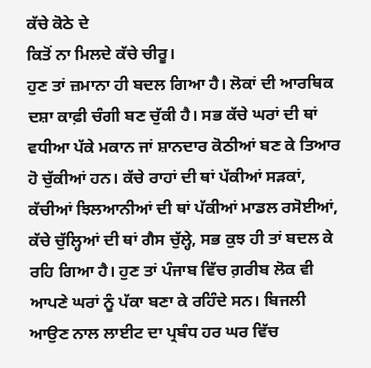ਕੱਚੇ ਕੋਠੇ ਦੇ
ਕਿਤੋਂ ਨਾ ਮਿਲਦੇ ਕੱਚੇ ਚੀਰੂ।
ਹੁਣ ਤਾਂ ਜ਼ਮਾਨਾ ਹੀ ਬਦਲ ਗਿਆ ਹੈ। ਲੋਕਾਂ ਦੀ ਆਰਥਿਕ ਦਸ਼ਾ ਕਾਫ਼ੀ ਚੰਗੀ ਬਣ ਚੁੱਕੀ ਹੈ। ਸਭ ਕੱਚੇ ਘਰਾਂ ਦੀ ਥਾਂ ਵਧੀਆ ਪੱਕੇ ਮਕਾਨ ਜਾਂ ਸ਼ਾਨਦਾਰ ਕੋਠੀਆਂ ਬਣ ਕੇ ਤਿਆਰ ਹੋ ਚੁੱਕੀਆਂ ਹਨ। ਕੱਚੇ ਰਾਹਾਂ ਦੀ ਥਾਂ ਪੱਕੀਆਂ ਸੜਕਾਂ, ਕੱਚੀਆਂ ਝਿਲਆਨੀਆਂ ਦੀ ਥਾਂ ਪੱਕੀਆਂ ਮਾਡਲ ਰਸੋਈਆਂ, ਕੱਚੇ ਚੁੱਲ੍ਹਿਆਂ ਦੀ ਥਾਂ ਗੈਸ ਚੁੱਲ੍ਹੇ, ਸਭ ਕੁਝ ਹੀ ਤਾਂ ਬਦਲ ਕੇ ਰਹਿ ਗਿਆ ਹੈ। ਹੁਣ ਤਾਂ ਪੰਜਾਬ ਵਿੱਚ ਗ਼ਰੀਬ ਲੋਕ ਵੀ ਆਪਣੇ ਘਰਾਂ ਨੂੰ ਪੱਕਾ ਬਣਾ ਕੇ ਰਹਿੰਦੇ ਸਨ। ਬਿਜਲੀ ਆਉਣ ਨਾਲ ਲਾਈਟ ਦਾ ਪ੍ਰਬੰਧ ਹਰ ਘਰ ਵਿੱਚ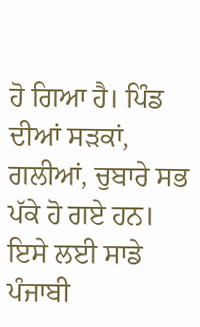ਹੋ ਗਿਆ ਹੈ। ਪਿੰਡ ਦੀਆਂ ਸੜਕਾਂ, ਗਲੀਆਂ, ਚੁਬਾਰੇ ਸਭ ਪੱਕੇ ਹੋ ਗਏ ਹਨ। ਇਸੇ ਲਈ ਸਾਡੇ ਪੰਜਾਬੀ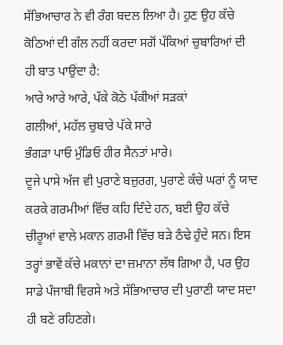ਸੱਭਿਆਚਾਰ ਨੇ ਵੀ ਰੰਗ ਬਦਲ ਲਿਆ ਹੈ। ਹੁਣ ਉਹ ਕੱਚੇ ਕੋਠਿਆਂ ਦੀ ਗੱਲ ਨਹੀਂ ਕਰਦਾ ਸਗੋਂ ਪੱਕਿਆਂ ਚੁਬਾਰਿਆਂ ਦੀ ਹੀ ਬਾਤ ਪਾਉਂਦਾ ਹੈ:
ਆਰੇ ਆਰੇ ਆਰੇ, ਪੱਕੇ ਕੋਠੇ ਪੱਕੀਆਂ ਸੜਕਾਂ
ਗਲੀਆਂ, ਮਹੱਲ ਚੁਬਾਰੇ ਪੱਕੇ ਸਾਰੇ
ਭੰਗੜਾ ਪਾਓ ਮੁੰਡਿਓ ਹੀਰ ਸੈਨਤਾਂ ਮਾਰੇ।
ਦੂਜੇ ਪਾਸੇ ਅੱਜ ਵੀ ਪੁਰਾਣੇ ਬਜ਼ੁਰਗ, ਪੁਰਾਣੇ ਕੱਚੇ ਘਰਾਂ ਨੂੰ ਯਾਦ ਕਰਕੇ ਗਰਮੀਆਂ ਵਿੱਚ ਕਹਿ ਦਿੰਦੇ ਹਨ, ਬਈ ਉਹ ਕੱਚੇ ਚੀਰੂਆਂ ਵਾਲੇ ਮਕਾਨ ਗਰਮੀ ਵਿੱਚ ਬੜੇ ਠੰਢੇ ਹੁੰਦੇ ਸਨ। ਇਸ ਤਰ੍ਹਾਂ ਭਾਵੇਂ ਕੱਚੇ ਮਕਾਨਾਂ ਦਾ ਜ਼ਮਾਨਾ ਲੱਥ ਗਿਆ ਹੈ, ਪਰ ਉਹ ਸਾਡੇ ਪੰਜਾਬੀ ਵਿਰਸੇ ਅਤੇ ਸੱਭਿਆਚਾਰ ਦੀ ਪੁਰਾਣੀ ਯਾਦ ਸਦਾ ਹੀ ਬਣੇ ਰਹਿਣਗੇ।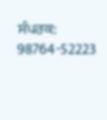ਸੰਪਰਕ: 98764-52223